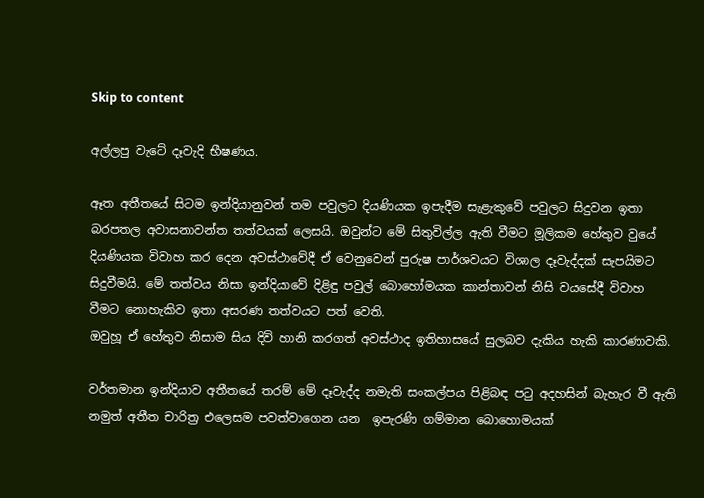Skip to content

අල්ලපු වැටේ දෑවැදි භීෂණය.

ඈත අතීතයේ සිටම ඉන්දියානුවන් තම පවුලට දියණියක ඉපැදීම සැළැකුවේ පවුලට සිදුවන ඉතා බරපතල අවාසනාවන්ත තත්වයක් ලෙසයි. ඔවුන්ට මේ සිතුවිල්ල ඇති වීමට මූලිකම හේතුව වුයේ දියණියක විවාහ කර දෙන අවස්ථාවේදී ඒ වෙනුවෙන් පුරුෂ පාර්ශවයට විශාල දෑවැද්දක් සැපයිමට සිදුවීමයි. මේ තත්වය නිසා ඉන්දියාවේ දිළිඳු පවුල් බොහෝමයක කාන්තාවන් නිසි වයසේදී විවාහ වීමට නොහැකිව ඉතා අසරණ තත්වයට පත් වෙති.
ඔවුහූ ඒ හේතුව නිසාම සිය දිවි හානි කරගත් අවස්ථාද ඉතිහාසයේ සුලබව දැකිය හැකි කාරණාවකි.

වර්තමාන ඉන්දියාව අතීතයේ තරම් මේ දෑවැද්ද නමැති සංකල්පය පිළිබඳ පටු අදහසින් බැහැර වී ඇති නමුත් අතීත චාරිත්‍ර එලෙසම පවත්වාගෙන යන  ඉපැරණි ගම්මාන බොහොමයක්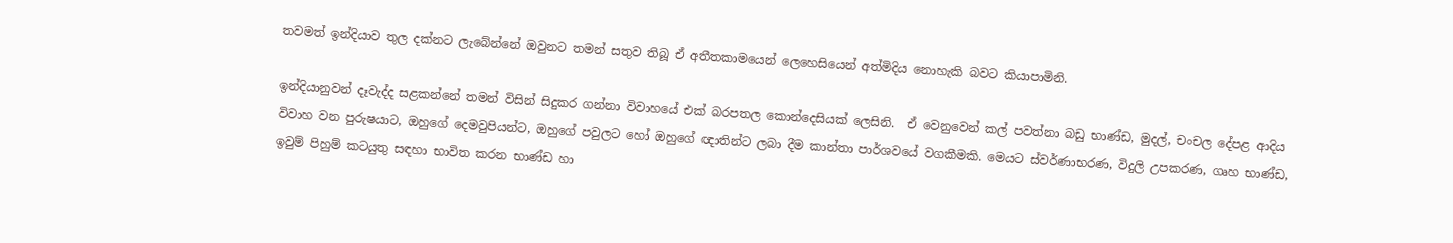තවමත් ඉන්දියාව තුල දක්නට ලැබේන්නේ ඔවුනට තමන් සතුව තිබූ ඒ අතීතකාමයෙන් ලෙහෙසියෙන් අත්මිදිය නොහැකි බවට කියාපාමිනි.

ඉන්දියානුවන් දෑවැද්ද සළකන්නේ තමන් විසින් සිදුකර ගන්නා විවාහයේ එක් බරපතල කොන්දෙසියක් ලෙසිනි.  ඒ වෙනුවෙන් කල් පවත්නා බඩු භාණ්ඩ, මුදල්, චංචල දේපළ ආදිය විවාහ වන පුරුෂයාට, ඔහුගේ දෙමවුපියන්ට, ඔහුගේ පවුලට හෝ ඔහුගේ ඥාතින්ට ලබා දීම කාන්තා පාර්ශවයේ වගකීමකි. මෙයට ස්වර්ණාභරණ, විදුලි උපකරණ, ගෘහ භාණ්ඩ, ඉවුම් පිහුම් කටයුතු සඳහා භාවිත කරන භාණ්ඩ හා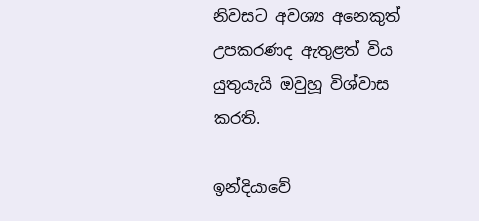නිවසට අවශ්‍ය අනෙකුත් උපකරණද ඇතුළත් විය යුතුයැයි ඔවුහූ විශ්වාස කරති.

ඉන්දියාවේ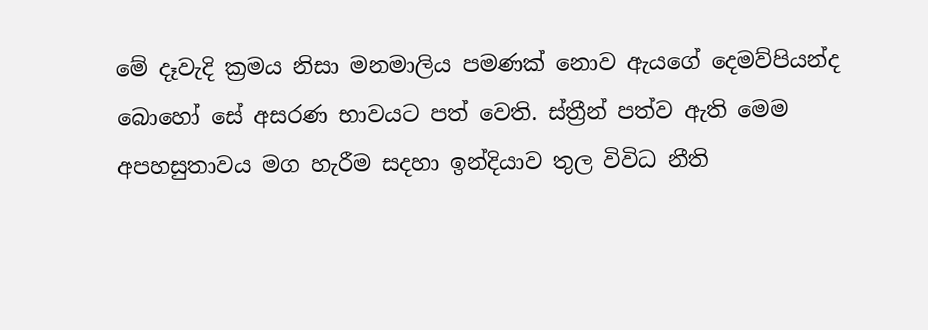මේ දෑවැදි ක්‍රමය නිසා මනමාලිය පමණක් නොව ඇයගේ දෙමව්පියන්ද බොහෝ සේ අසරණ භාවයට පත් වෙති. ස්ත්‍රීන් පත්ව ඇති මෙම අපහසුතාවය මග හැරීම සදහා ඉන්දියාව තුල විවිධ නීති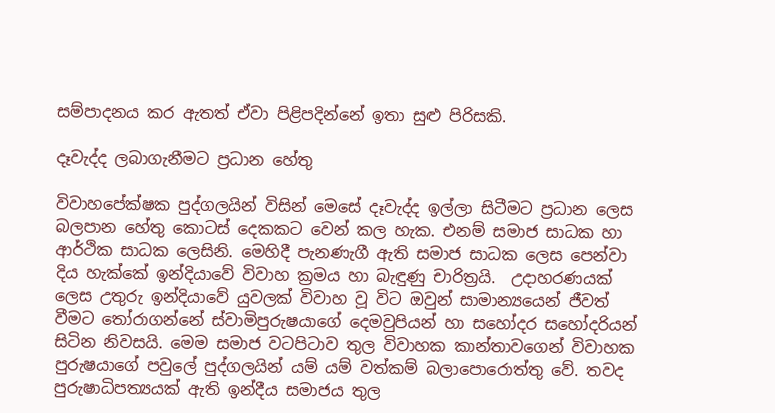සම්පාදනය කර ඇතත් ඒවා පිළිපදින්නේ ඉතා සුළු පිරිසකි.

දෑවැද්ද ලබාගැනීමට ප්‍රධාන හේතු

විවාහපේක්ෂක පුද්ගලයින් විසින් මෙසේ දෑවැද්ද ඉල්ලා සිටීමට ප්‍රධාන ලෙස බලපාන හේතු කොටස් දෙකකට වෙන් කල හැක. එනම් සමාජ සාධක හා
ආර්ථික සාධක ලෙසිනි. මෙහිදී පැනණැගී ඇති සමාජ සාධක ලෙස පෙන්වා දිය හැක්කේ ඉන්දියාවේ විවාහ ක්‍රමය හා බැඳුණු චාරිත්‍රයි.  උදාහරණයක් ලෙස උතුරු ඉන්දියාවේ යුවලක් විවාහ වූ විට ඔවුන් සාමාන්‍යයෙන් ජීවත් වීමට තෝරාගන්නේ ස්වාමිපුරුෂයාගේ දෙමවුපියන් හා සහෝදර සහෝදරියන් සිටින නිවසයි. මෙම සමාජ වටපිටාව තුල විවාහක කාන්තාවගෙන් විවාහක පුරුෂයාගේ පවුලේ පුද්ගලයින් යම් යම් වත්කම් බලාපොරොත්තු වේ. තවද පුරුෂාධිපත්‍යයක් ඇති ඉන්දීය සමාජය තුල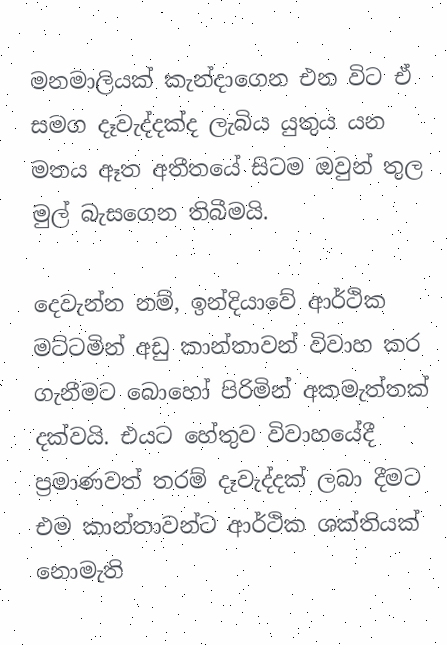මනමාලියක් කැන්දාගෙන එන විට ඒ සමග දෑවැද්දක්ද ලැබිය යුතුය යන මතය ඈත අතීතයේ සිටම ඔවුන් තුල මුල් බැසගෙන තිබීමයි.

දෙවැන්න නම්, ඉන්දියාවේ ආර්ථික මට්ටමින් අඩු කාන්තාවන් විවාහ කර ගැනීමට බොහෝ පිරිමින් අකමැත්තක් දක්වයි. එයට හේතුව විවාහයේදී ප්‍රමාණවත් තරම් දෑවැද්දක් ලබා දීමට එම කාන්තාවන්ට ආර්ථික ශක්තියක් නොමැති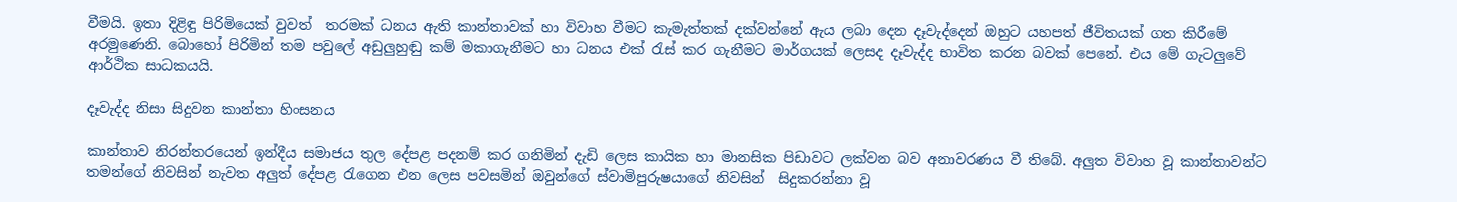වීමයි. ඉතා දිළිඳු පිරිමියෙක් වුවත්  තරමක් ධනය ඇති කාන්තාවක් හා විවාහ වීමට කැමැත්තක් දක්වන්නේ ඇය ලබා දෙන දෑවැද්දෙන් ඔහුට යහපත් ජීවිතයක් ගත කිරීමේ අරමුණෙනි. බොහෝ පිරිමින් තම පවුලේ අඩුලුහුඬු කම් මකාගැනීමට හා ධනය එක් රැස් කර ගැනීමට මාර්ගයක් ලෙසද දෑවැද්ද භාවිත කරන බවක් පෙනේ. එය මේ ගැටලුවේ ආර්ථික සාධකයයි.

දෑවැද්ද නිසා සිදුවන කාන්තා හිංසනය

කාන්තාව නිරන්තරයෙන් ඉන්දීය සමාජය තුල දේපළ පදනම් කර ගනිමින් දැඩි ලෙස කායික හා මානසික පිඩාවට ලක්වන බව අනාවරණය වී තිබේ. අලුත විවාහ වූ කාන්තාවන්ට තමන්ගේ නිවසින් නැවත අලුත් දේපළ රැගෙන එන ලෙස පවසමින් ඔවුන්ගේ ස්වාමිපුරුෂයාගේ නිවසින්  සිදුකරන්නා වූ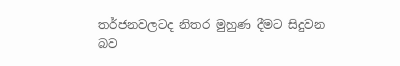තර්ජනවලටද නිතර මුහුණ දීමට සිදුවන බව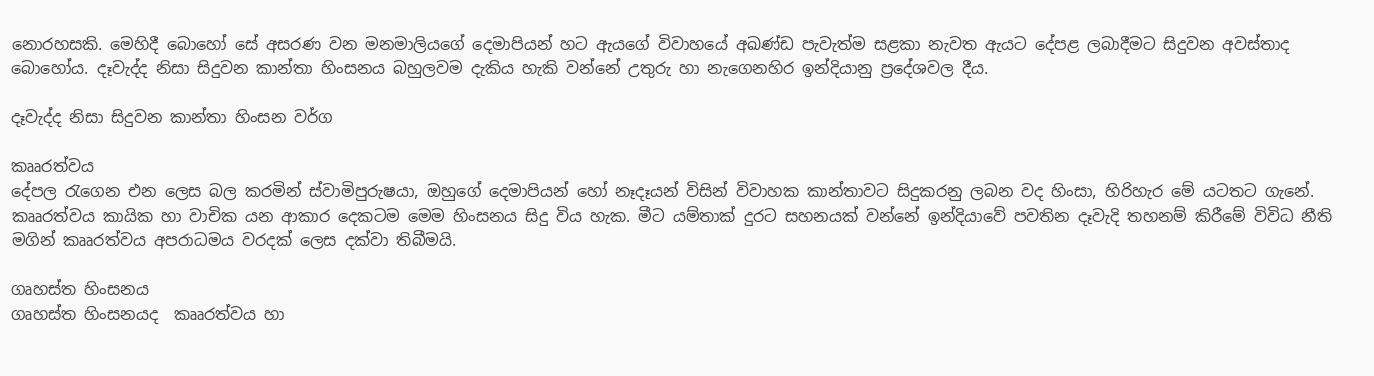නොරහසකි. මෙහිදී බොහෝ සේ අසරණ වන මනමාලියගේ දෙමාපියන් හට ඇයගේ විවාහයේ අඛණ්ඩ පැවැත්ම සළකා නැවත ඇයට දේපළ ලබාදීමට සිදුවන අවස්තාද බොහෝය. දෑවැද්ද නිසා සිදුවන කාන්තා හිංසනය බහුලවම දැකිය හැකි වන්නේ උතුරු හා නැගෙනහිර ඉන්දියානු ප්‍රදේශවල දීය.

දෑවැද්ද නිසා සිදුවන කාන්තා හිංසන වර්ග

කෲරත්වය
දේපල රැගෙන එන ලෙස බල කරමින් ස්වාමිපුරුෂයා, ඔහුගේ දෙමාපියන් හෝ නෑදෑයන් විසින් විවාහක කාන්තාවට සිදුකරනු ලබන වද හිංසා, හිරිහැර මේ යටතට ගැනේ. කෲරත්වය කායික හා වාචික යන ආකාර දෙකටම මෙම හිංසනය සිදු විය හැක. මීට යම්තාක් දුරට සහනයක් වන්නේ ඉන්දියාවේ පවතින දෑවැදි තහනම් කිරීමේ විවිධ නීති මගින් කෲරත්වය අපරාධමය වරදක් ලෙස දක්වා තිබීමයි.

ගෘහස්ත හිංසනය
ගෘහස්ත හිංසනයද  කෲරත්වය හා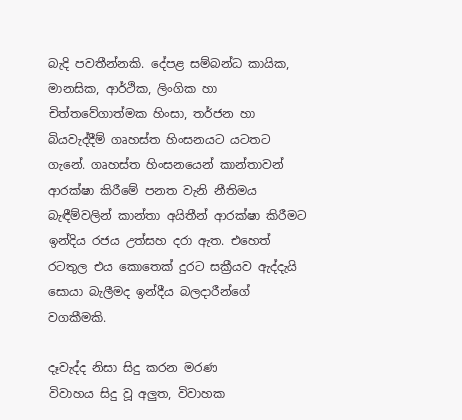බැදි පවතීන්නකි. දේපළ සම්බන්ධ කායික, මානසික, ආර්ථික, ලිංගික හා චිත්තවේගාත්මක හිංසා, තර්ජන හා බියවැද්දීම් ගෘහස්ත හිංසනයට යටතට ගැනේ. ගෘහස්ත හිංසනයෙන් කාන්තාවන් ආරක්ෂා කිරීමේ පනත වැනි නීතිමය බැඳීම්වලින් කාන්තා අයිතීන් ආරක්ෂා කිරීමට ඉන්දිය රජය උත්සහ දරා ඇත. එහෙත් රටතුල එය කොතෙක් දුරට සක්‍රීයව ඇද්දැයි සොයා බැලීමද ඉන්දීය බලදාරීන්ගේ වගකීමකි.

දෑවැද්ද නිසා සිදු කරන මරණ
විවාහය සිදු වූ අලුත, විවාහක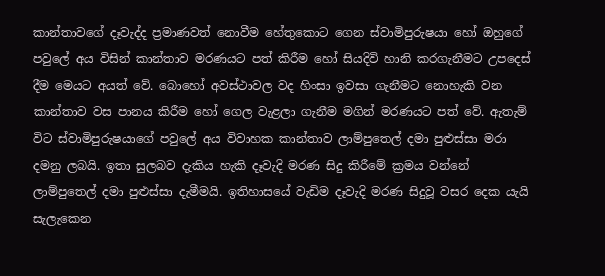කාන්තාවගේ දෑවැද්ද ප්‍රමාණවත් නොවීම හේතුකොට ගෙන ස්වාමිපුරුෂයා හෝ ඔහුගේ පවුලේ අය විසින් කාන්තාව මරණයට පත් කිරීම හෝ සියදිවි හානි කරගැනීමට උපදෙස් දීම මෙයට අයත් වේ. බොහෝ අවස්ථාවල වද හිංසා ඉවසා ගැනීමට නොහැකි වන කාන්තාව වස පානය කිරීම හෝ ගෙල වැළලා ගැනීම මගින් මරණයට පත් වේ. ඇතැම් විට ස්වාමිපුරුෂයාගේ පවුලේ අය විවාහක කාන්තාව ලාම්පුතෙල් දමා පුළුස්සා මරා දමනු ලබයි. ඉතා සුලබව දැකිය හැකි දෑවැදි මරණ සිදු කිරීමේ ක්‍රමය වන්නේ ලාම්පුතෙල් දමා පුළුස්සා දැමීමයි. ඉතිහාසයේ වැඩිම දෑවැදි මරණ සිදුවූ වසර දෙක යැයි සැලැකෙන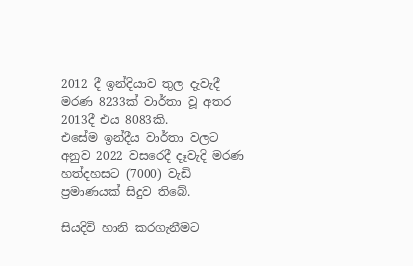2012 දී ඉන්දියාව තුල දැවැදී මරණ 8233ක් වාර්තා වූ අතර 2013දී එය 8083කි.
එසේම ඉන්දීය වාර්තා වලට අනුව 2022 වසරෙදී දෑවැදි මරණ හත්දහසට (7000) වැඩි ප්‍රමාණයක් සිදුව තිබේ.

සියදිවි හානි කරගැනීමට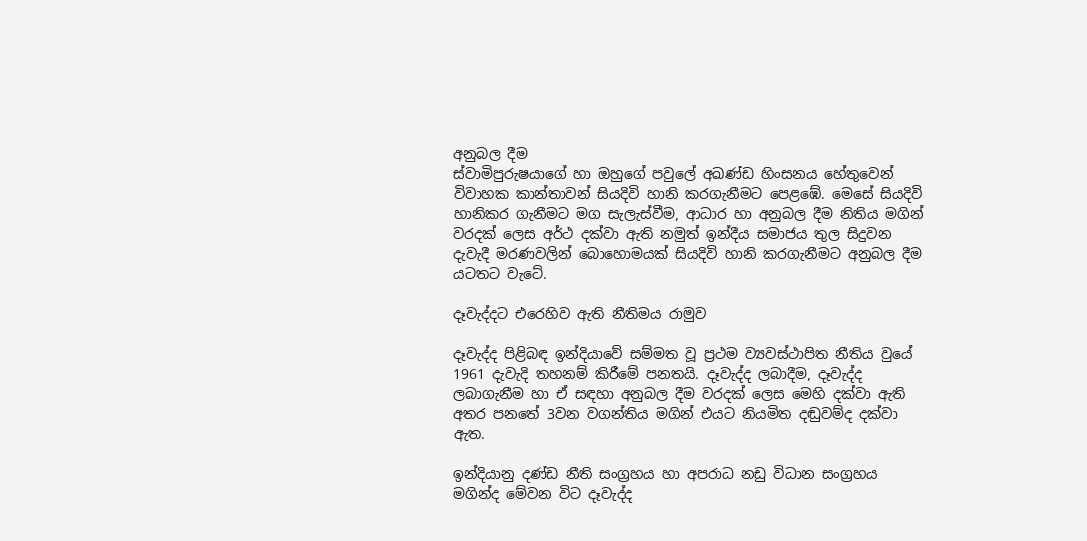අනුබල දීම
ස්වාමිපුරුෂයාගේ හා ඔහුගේ පවුලේ අඛණ්ඩ හිංසනය හේතුවෙන් විවාහක කාන්තාවන් සියදිවි හානි කරගැනීමට පෙළඹේ. මෙසේ සියදිවි හානිකර ගැනීමට මග සැලැස්වීම, ආධාර හා අනුබල දීම නිතිය මගින් වරදක් ලෙස අර්ථ දක්වා ඇති නමුත් ඉන්දීය සමාජය තුල සිදුවන දැවැදී මරණවලින් බොහොමයක් සියදිවි හානි කරගැනීමට අනුබල දීම යටතට වැටේ.

දෑවැද්දට එරෙහිව ඇති නීතිමය රාමුව

දෑවැද්ද පිළිබඳ ඉන්දියාවේ සම්මත වූ ප්‍රථම ව්‍යවස්ථාපිත නීතිය වුයේ 1961 දැවැදි තහනම් කිරීමේ පනතයි. දෑවැද්ද ලබාදීම, දෑවැද්ද ලබාගැනීම හා ඒ සඳහා අනුබල දීම වරදක් ලෙස මෙහි දක්වා ඇති අතර පනතේ 3වන වගන්තිය මගින් එයට නියමිත දඬුවම්ද දක්වා ඇත.

ඉන්දියානු දණ්ඩ නීති සංග්‍රහය හා අපරාධ නඩු විධාන සංග්‍රහය මගින්ද මේවන විට දෑවැද්ද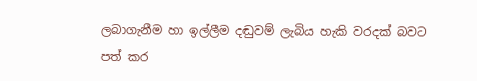ලබාගැනීම හා ඉල්ලීම දඬුවම් ලැබිය හැකි වරදක් බවට පත් කර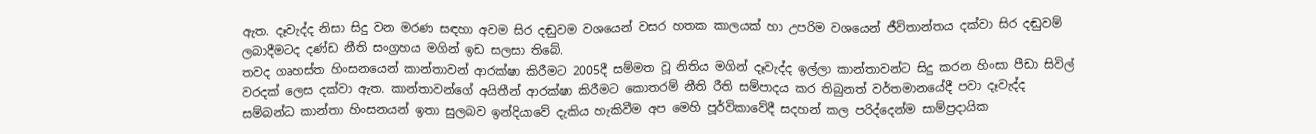ඇත. දෑවැද්ද නිසා සිදු වන මරණ සඳහා අවම සිර දඬුවම වශයෙන් වසර හතක කාලයක් හා උපරිම වශයෙන් ජීවිතාන්තය දක්වා සිර දඬුවම් ලබාදීමටද දණ්ඩ නීති සංග්‍රහය මගින් ඉඩ සලසා තිබේ.
තවද ගෘහස්ත හිංසනයෙන් කාන්තාවන් ආරක්ෂා කිරීමට 2005දී සම්මත වූ නිතිය මගින් දෑවැද්ද ඉල්ලා කාන්තාවන්ට සිදු කරන හිංසා පීඩා සිවිල් වරදක් ලෙස දක්වා ඇත. කාන්තාවන්ගේ අයිතීන් ආරක්ෂා කිරීමට කොතරම් නීති රීති සම්පාදය කර තිබුනත් වර්තමානයේදී පවා දෑවැද්ද සම්බන්ධ කාන්තා හිංසනයන් ඉතා සුලබව ඉන්දියාවේ දැකිය හැකිවීම අප මෙහි පූර්විකාවේදී සදහන් කල පරිද්දෙන්ම සාම්ප්‍රදායික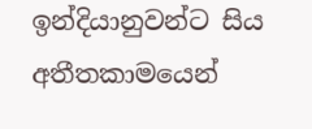ඉන්දියානුවන්ට සිය අතීතකාමයෙන්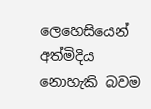ලෙහෙසියෙන් අත්මිදිය නොහැකි බවම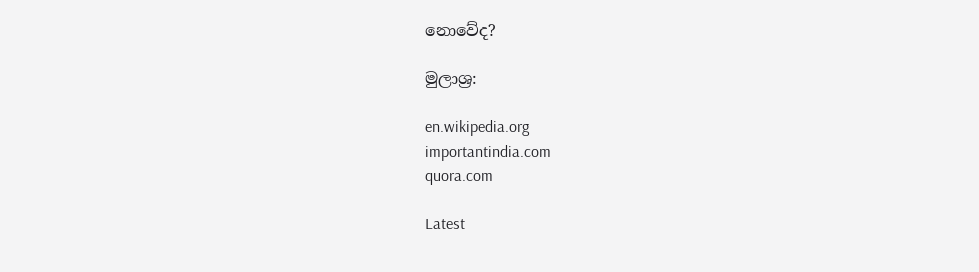නොවේද?

මුලාශ්‍ර:

en.wikipedia.org
importantindia.com
quora.com

Latest